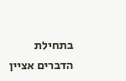בתחילת הדברים אציין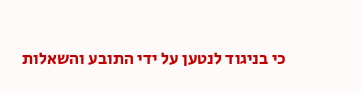כי בניגוד לנטען על ידי התובע והשאלות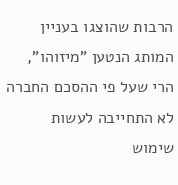הרבות שהוצגו בעניין המותג הנטען "מיזוהו", הרי שעל פי ההסכם החברה לא התחייבה לעשות שימוש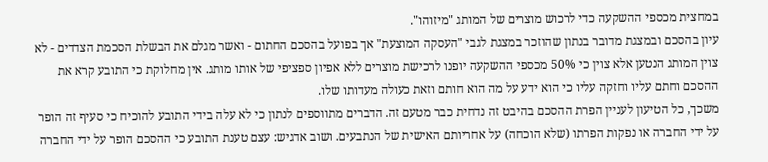במחצית מכספי ההשקעה כדי לרכוש מוצרים של המותג "מיזוהו".
עיון בהסכם ובמצגת מדובר בנתון שהוזכר במצגת לגבי "העסקה המוצעת" אך בפועל בהסכם החתום - ואשר מגלם את הבשלת הסכמת הצדדים - לא צוין המותג הנטען אלא צוין כי 50% מכספי ההשקעה יופנו לרכישת מוצרים ללא אפיון ספציפי של אותו מותג. אין מחלוקת כי התובע קרא את ההסכם וחתם עליו וחזקה עליו כי הוא ידע על מה הוא חותם וזאת כעולה מעדותו שלו.
משכך, כל הטיעון לעניין הפרת ההסכם בהיבט זה נדחית כבר מטעם זה. הדברים מתווספים לנתון כי לא עלה בידי התובע להוכיח כי סעיף זה הופר על ידי החברה או נפקות הפרתו (שלא הוכחה) על אחריותם האישית של הנתבעים. ושוב אדגיש: עצם טענת התובע כי ההסכם הופר על ידי החברה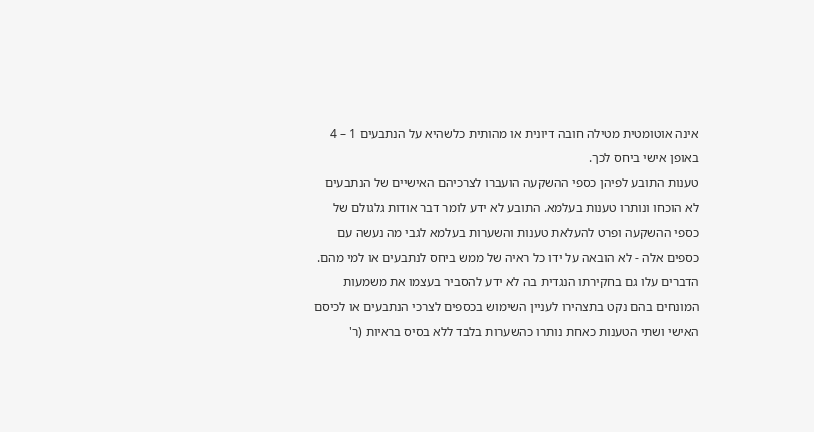אינה אוטומטית מטילה חובה דיונית או מהותית כלשהיא על הנתבעים 1 – 4 באופן אישי ביחס לכך.
טענות התובע לפיהן כספי ההשקעה הועברו לצרכיהם האישיים של הנתבעים לא הוכחו ונותרו טענות בעלמא. התובע לא ידע לומר דבר אודות גלגולם של כספי ההשקעה ופרט להעלאת טענות והשערות בעלמא לגבי מה נעשה עם כספים אלה - לא הובאה על ידו כל ראיה של ממש ביחס לנתבעים או למי מהם. הדברים עלו גם בחקירתו הנגדית בה לא ידע להסביר בעצמו את משמעות המונחים בהם נקט בתצהירו לעניין השימוש בכספים לצרכי הנתבעים או לכיסם האישי ושתי הטענות כאחת נותרו כהשערות בלבד ללא בסיס בראיות (ר'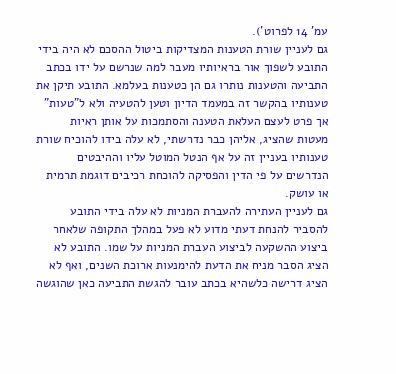עמ' 14 לפרוט').
גם לעניין שורת הטענות המצדיקות ביטול ההסכם לא היה בידי התובע לשפוך אור בראיותיו מעבר למה שנרשם על ידו בכתב התביעה והטענות נותרו גם הן כטענות בעלמא. התובע תיקן את טענותיו בהקשר זה במעמד הדיון וטען להטעיה ולא ל"טעות" אך פרט לעצם העלאת הטענה והסתמכות על אותן ראיות מעטות שהציג, אליהן כבר נדרשתי, לא עלה בידו להוכיח שורת טענותיו בעניין זה על אף הנטל המוטל עליו וההיבטים הנדרשים על פי הדין והפסיקה להוכחת רכיבים דוגמת תרמית או עושק.
גם לעניין העתירה להעברת המניות לא עלה בידי התובע להסביר להנחת דעתי מדוע לא פעל במהלך התקופה שלאחר ביצוע ההשקעה לביצוע העברת המניות על שמו. התובע לא הציג הסבר מניח את הדעת להימנעות ארוכת השנים, ואף לא הציג דרישה כלשהיא בכתב עובר להגשת התביעה כאן שהוגשה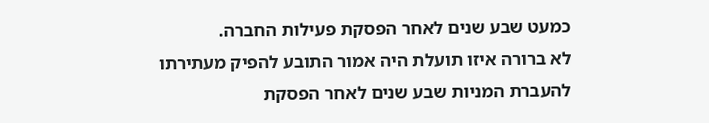כמעט שבע שנים לאחר הפסקת פעילות החברה.
לא ברורה איזו תועלת היה אמור התובע להפיק מעתירתו להעברת המניות שבע שנים לאחר הפסקת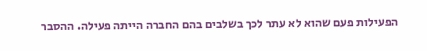הפעילות פעם שהוא לא עתר לכך בשלבים בהם החברה הייתה פעילה. ההסבר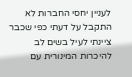לעניין יחסי החברות לא התקבל על דעתי כפי שכבר ציינתי לעיל בשים לב להיכרות המינורית עם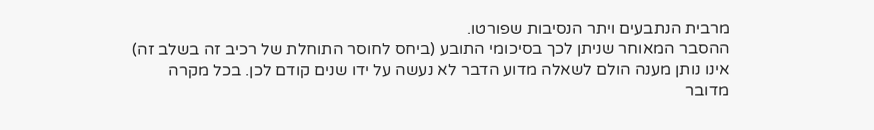מרבית הנתבעים ויתר הנסיבות שפורטו.
ההסבר המאוחר שניתן לכך בסיכומי התובע (ביחס לחוסר התוחלת של רכיב זה בשלב זה) אינו נותן מענה הולם לשאלה מדוע הדבר לא נעשה על ידו שנים קודם לכן. בכל מקרה מדובר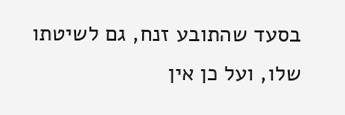בסעד שהתובע זנח, גם לשיטתו שלו, ועל כן אין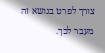צורך לפרט בנושא זה מעבר לכך.